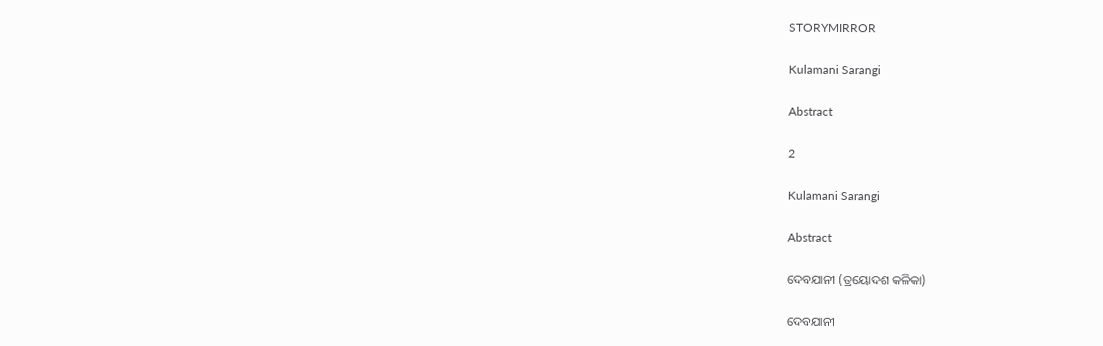STORYMIRROR

Kulamani Sarangi

Abstract

2

Kulamani Sarangi

Abstract

ଦେବଯାନୀ (ତ୍ରୟୋଦଶ କଳିକା)

ଦେବଯାନୀ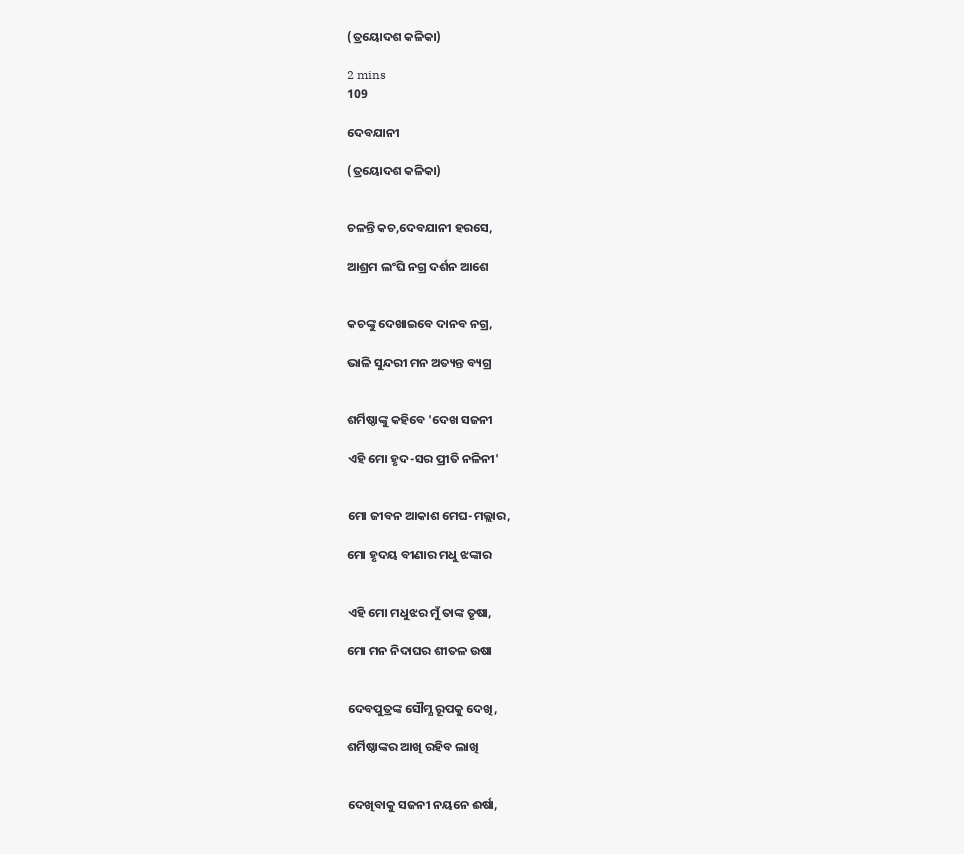(ତ୍ରୟୋଦଶ କଳିକା)

2 mins
109

ଦେବଯାନୀ

(ତ୍ରୟୋଦଶ କଳିକା)


ଚଳନ୍ତି କଚ,ଦେବଯାନୀ ହରସେ,

ଆଶ୍ରମ ଲଂଘି ନଗ୍ର ଦର୍ଶନ ଆଶେ


କଚଙ୍କୁ ଦେଖାଇବେ ଦାନବ ନଗ୍ର,

ଭାଳି ସୁନ୍ଦରୀ ମନ ଅତ୍ୟନ୍ତ ବ୍ୟଗ୍ର


ଶର୍ମିଷ୍ଠାଙ୍କୁ କହିବେ 'ଦେଖ ସଜନୀ

ଏହି ମୋ ହୃଦ-ସର ପ୍ରୀତି ନଳିନୀ'


ମୋ ଜୀବନ ଆକାଶ ମେଘ-ମଲ୍ଲାର,

ମୋ ହୃଦୟ ବୀଣାର ମଧୁ ଝଙ୍କାର


ଏହି ମୋ ମଧୁଝର ମୁଁ ତାଙ୍କ ତୃଷା,

ମୋ ମନ ନିଦାଘର ଶୀତଳ ଉଷା


ଦେବପୁତ୍ରଙ୍କ ସୌମ୍ଯ ରୂପକୁ ଦେଖି,

ଶର୍ମିଷ୍ଠାଙ୍କର ଆଖି ରହିବ ଲାଖି


ଦେଖିବାକୁ ସଜନୀ ନୟନେ ଈର୍ଷା,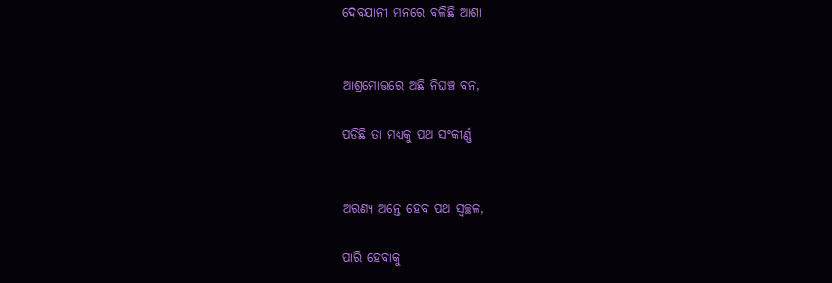ଦେବଯାନୀ ମନରେ ବଳିଛି ଆଶା


ଆଶ୍ରମୋତ୍ତରେ ଅଛି ନିଘଞ୍ଚ ବନ,

ପଡିଛି ତା ମଧ୍ୟକୁ ପଥ ସଂକୀର୍ଣ୍ଣ


ଅରଣ୍ୟ ଅନ୍ତେ ହେବ ପଥ ସ୍ୱଚ୍ଛଳ,

ପାରି ହେବାକୁ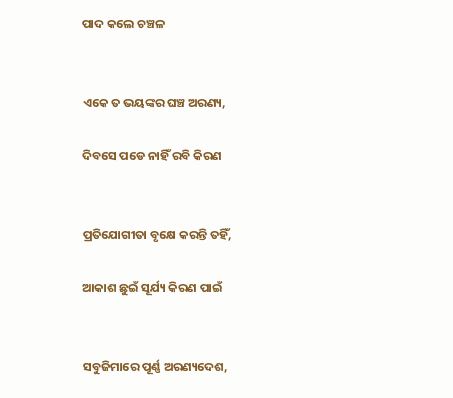ପାଦ କଲେ ଚଞ୍ଚଳ


ଏକେ ତ ଭୟଙ୍କର ଘଞ୍ଚ ଅରଣ୍ୟ,

ଦିବସେ ପଡେ ନାହିଁ ରବି କିରଣ


ପ୍ରତିଯୋଗୀତା ବୃକ୍ଷେ କରନ୍ତି ତହିଁ,

ଆକାଶ ଛୁଇଁ ସୂର୍ଯ୍ୟ କିରଣ ପାଇଁ


ସବୁଜିମାରେ ପୂର୍ଣ୍ଣ ଅରଣ୍ୟଦେଶ,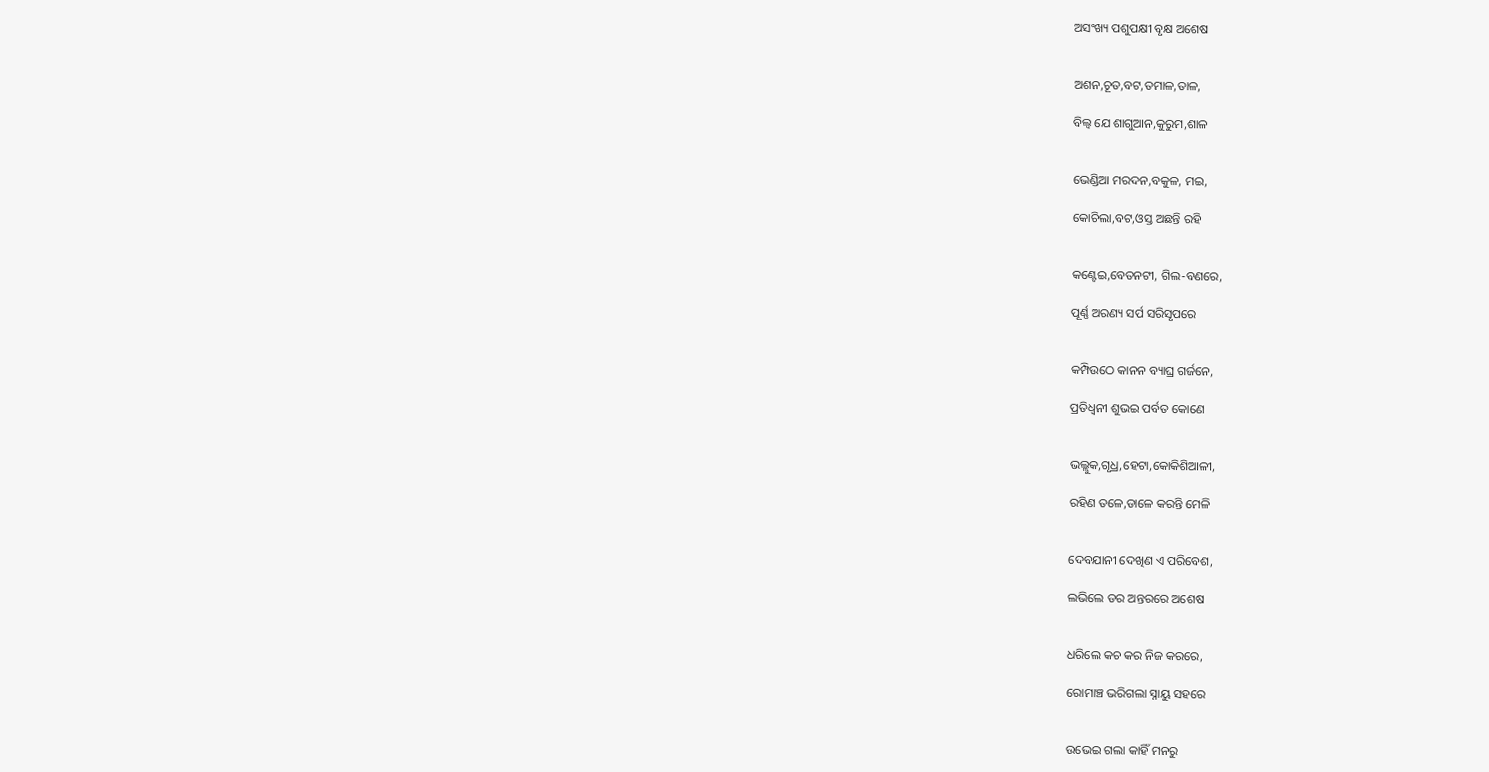ଅସଂଖ୍ୟ ପଶୁପକ୍ଷୀ ବୃକ୍ଷ ଅଶେଷ


ଅଶନ,ଚୂତ,ବଟ,ତମାଳ,ତାଳ,

ବିଲ୍ୱ ଯେ ଶାଗୁଆନ,କୁରୁମ,ଶାଳ


ଭେଣ୍ଡିଆ ମରଦନ,ବକୁଳ, ମଇ,

କୋଚିଲା,ବଟ,ଓସ୍ତ ଅଛନ୍ତି ରହି


କଣ୍ଟେଇ,ବେତନଟୀ, ଗିଲ-ବଣରେ,

ପୂର୍ଣ୍ଣ ଅରଣ୍ୟ ସର୍ପ ସରିସୃପରେ


କମ୍ପିଉଠେ କାନନ ବ୍ୟାଘ୍ର ଗର୍ଜନେ,

ପ୍ରତିଧ୍ୱନୀ ଶୁଭଇ ପର୍ବତ କୋଣେ


ଭଲ୍ଲୁକ,ଗୃଧ୍ର,ହେଟା,କୋକିଶିଆଳୀ,

ରହିଣ ତଳେ,ଡାଳେ କରନ୍ତି ମେଳି


ଦେବଯାନୀ ଦେଖିଣ ଏ ପରିବେଶ,

ଲଭିଲେ ଡର ଅନ୍ତରରେ ଅଶେଷ


ଧରିଲେ କଚ କର ନିଜ କରରେ,

ରୋମାଞ୍ଚ ଭରିଗଲା ସ୍ନାୟୁ ସହରେ


ଉଭେଇ ଗଲା କାହିଁ ମନରୁ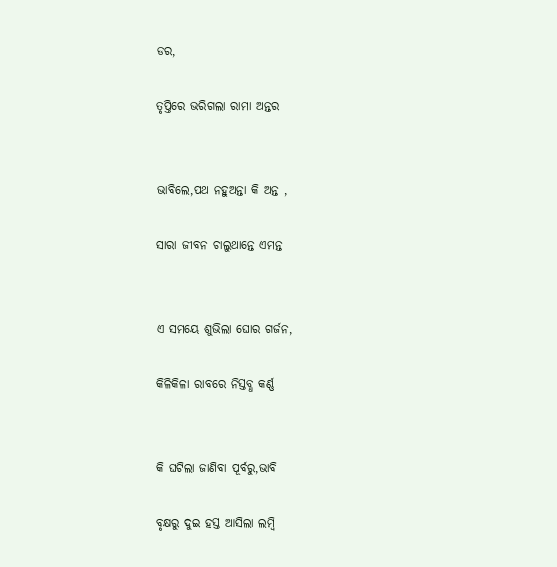ଡର,

ତୃପ୍ତିରେ ଭରିଗଲା ରାମା ଅନ୍ତର


ଭାବିଲେ,ପଥ ନହୁଅନ୍ତା କି ଅନ୍ତ ,

ସାରା ଜୀବନ ଚାଲୁଥାନ୍ତେ ଏମନ୍ତ


ଏ ସମୟେ ଶୁଭିଲା ଘୋର ଗର୍ଜନ,

କିଳିକିଳା ରାବରେ ନିସ୍ତବ୍ଧ କର୍ଣ୍ଣ


କି ଘଟିଲା ଜାଣିବା ପୂର୍ବରୁ,ଭାବି

ବୃକ୍ଷରୁ ଦୁଇ ହସ୍ତ ଆସିଲା ଲମ୍ବି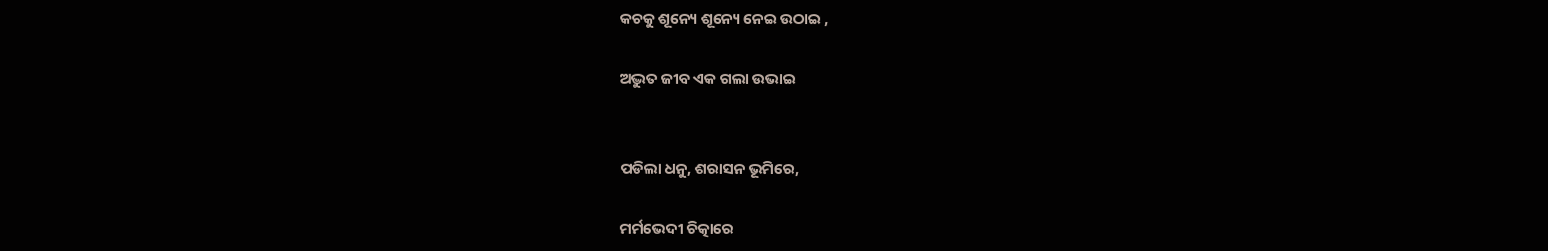କଚକୁ ଶୂନ୍ୟେ ଶୂନ୍ୟେ ନେଇ ଉଠାଇ ,

ଅଦ୍ଭୁତ ଜୀବ ଏକ ଗଲା ଉଭାଇ


ପଡିଲା ଧନୁ, ଶରାସନ ଭୂମିରେ,

ମର୍ମଭେଦୀ ଚିତ୍କାରେ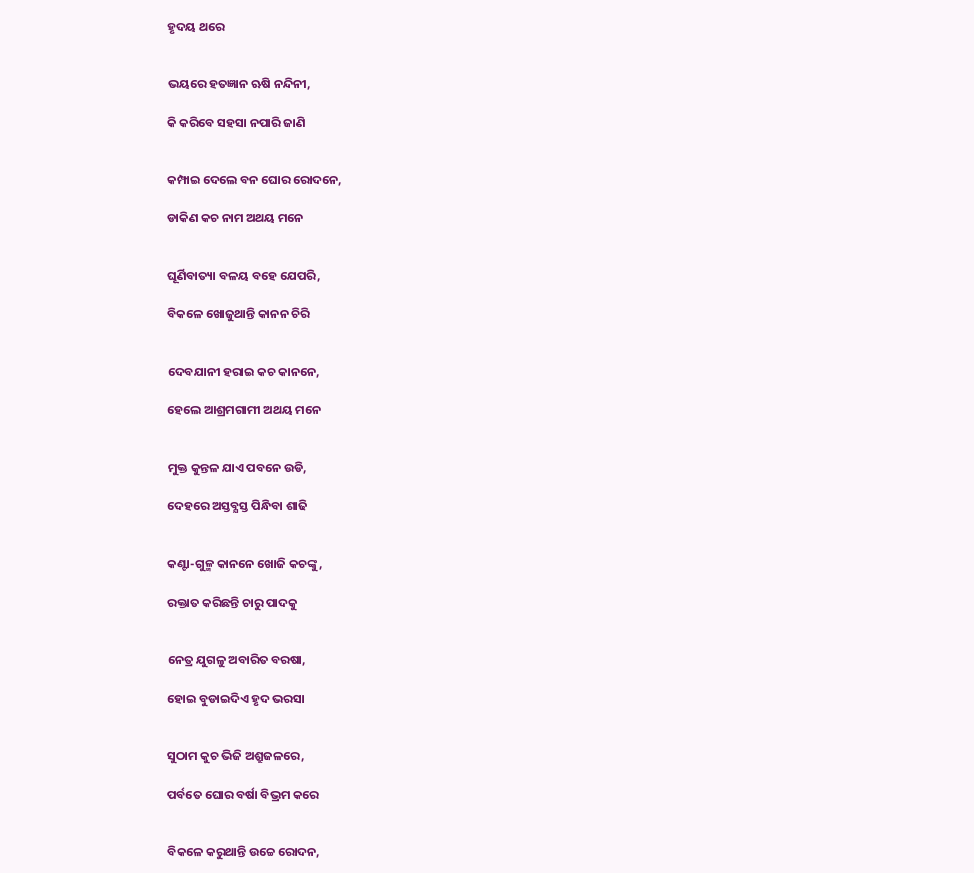ହୃଦୟ ଥରେ


ଭୟରେ ହତଜ୍ଞାନ ଋଷି ନନ୍ଦିନୀ,

କି କରିବେ ସହସା ନପାରି ଜାଣି


କମ୍ପାଇ ଦେଲେ ବନ ଘୋର ରୋଦନେ,

ଡାକିଣ କଚ ନାମ ଅଥୟ ମନେ


ଘୂର୍ଣିବାତ୍ୟା ବଳୟ ବହେ ଯେପରି,

ବିକଳେ ଖୋଜୁଥାନ୍ତି କାନନ ଚିରି


ଦେବଯାନୀ ହରାଇ କଚ କାନନେ,

ହେଲେ ଆଶ୍ରମଗାମୀ ଅଥୟ ମନେ


ମୁକ୍ତ କୁନ୍ତଳ ଯାଏ ପବନେ ଉଡି,

ଦେହରେ ଅସ୍ତବ୍ଯସ୍ତ ପିନ୍ଧିବା ଶାଢି


କଣ୍ଟା-ଗୁଳ୍ମ କାନନେ ଖୋଜି କଚଙ୍କୁ,

ରକ୍ତାତ କରିଛନ୍ତି ଚାରୁ ପାଦକୁ


ନେତ୍ର ଯୁଗଳୁ ଅବାରିତ ବରଷା,

ହୋଇ ବୁଡାଇଦିଏ ହୃଦ ଭରସା


ସୁଠାମ କୁଚ ଭିଜି ଅଶ୍ରୁଜଳରେ,

ପର୍ବତେ ଘୋର ବର୍ଷା ବିଭ୍ରମ କରେ


ବିକଳେ କରୁଥାନ୍ତି ଉଚ୍ଚେ ରୋଦନ,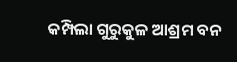କମ୍ପିଲା ଗୁରୁକୁଳ ଆଶ୍ରମ ବନ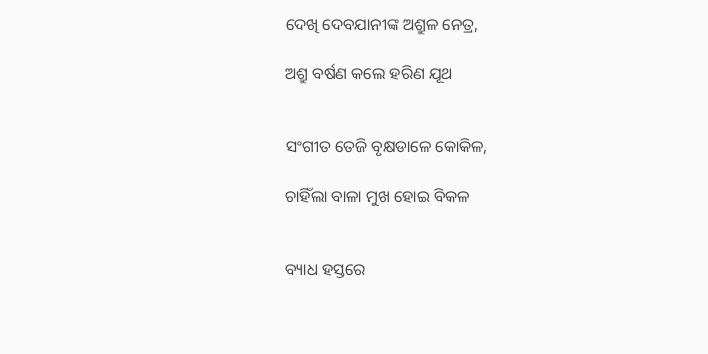ଦେଖି ଦେବଯାନୀଙ୍କ ଅଶ୍ରୁଳ ନେତ୍ର,

ଅଶ୍ରୁ ବର୍ଷଣ କଲେ ହରିଣ ଯୂଥ


ସଂଗୀତ ତେଜି ବୃକ୍ଷଡାଳେ କୋକିଳ,

ଚାହିଁଲା ବାଳା ମୁଖ ହୋଇ ବିକଳ


ବ୍ୟାଧ ହସ୍ତରେ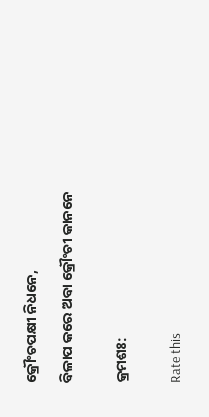କ୍ରୌଂଚପକ୍ଷୀ ନିଧନେ,

ବିଳାପ କରେ ଅବା କ୍ରୌଂଚୀ କାନନେ


କ୍ରମଶଃ:


Rate this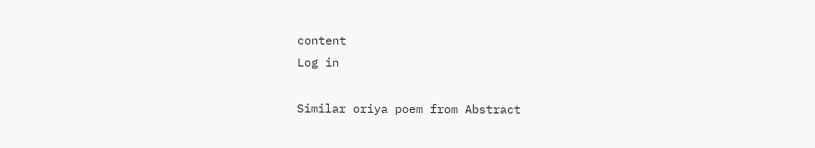content
Log in

Similar oriya poem from Abstract